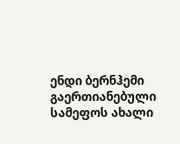ენდი ბერნჰემი გაერთიანებული სამეფოს ახალი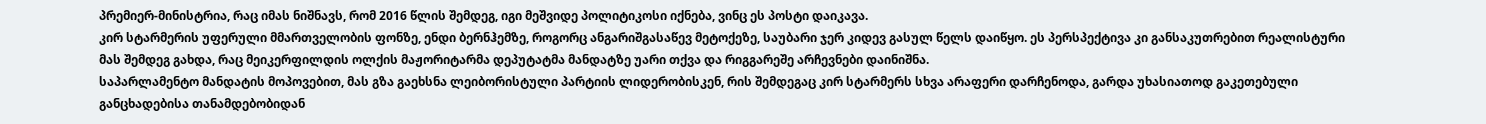პრემიერ-მინისტრია, რაც იმას ნიშნავს, რომ 2016 წლის შემდეგ, იგი მეშვიდე პოლიტიკოსი იქნება, ვინც ეს პოსტი დაიკავა.
კირ სტარმერის უფერული მმართველობის ფონზე, ენდი ბერნჰემზე, როგორც ანგარიშგასაწევ მეტოქეზე, საუბარი ჯერ კიდევ გასულ წელს დაიწყო. ეს პერსპექტივა კი განსაკუთრებით რეალისტური მას შემდეგ გახდა, რაც მეიკერფილდის ოლქის მაჟორიტარმა დეპუტატმა მანდატზე უარი თქვა და რიგგარეშე არჩევნები დაინიშნა.
საპარლამენტო მანდატის მოპოვებით, მას გზა გაეხსნა ლეიბორისტული პარტიის ლიდერობისკენ, რის შემდეგაც კირ სტარმერს სხვა არაფერი დარჩენოდა, გარდა უხასიათოდ გაკეთებული განცხადებისა თანამდებობიდან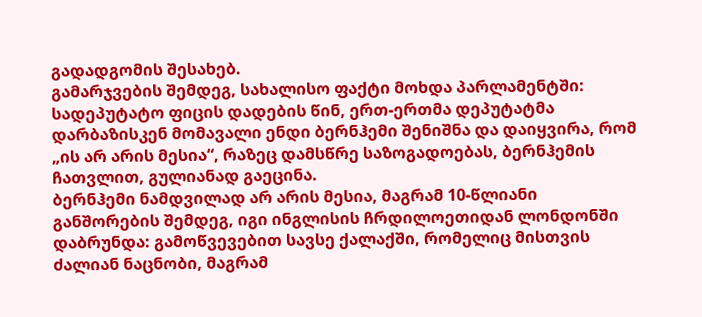გადადგომის შესახებ.
გამარჯვების შემდეგ, სახალისო ფაქტი მოხდა პარლამენტში: სადეპუტატო ფიცის დადების წინ, ერთ-ერთმა დეპუტატმა დარბაზისკენ მომავალი ენდი ბერნჰემი შენიშნა და დაიყვირა, რომ „ის არ არის მესია“, რაზეც დამსწრე საზოგადოებას, ბერნჰემის ჩათვლით, გულიანად გაეცინა.
ბერნჰემი ნამდვილად არ არის მესია, მაგრამ 10-წლიანი განშორების შემდეგ, იგი ინგლისის ჩრდილოეთიდან ლონდონში დაბრუნდა: გამოწვევებით სავსე ქალაქში, რომელიც მისთვის ძალიან ნაცნობი, მაგრამ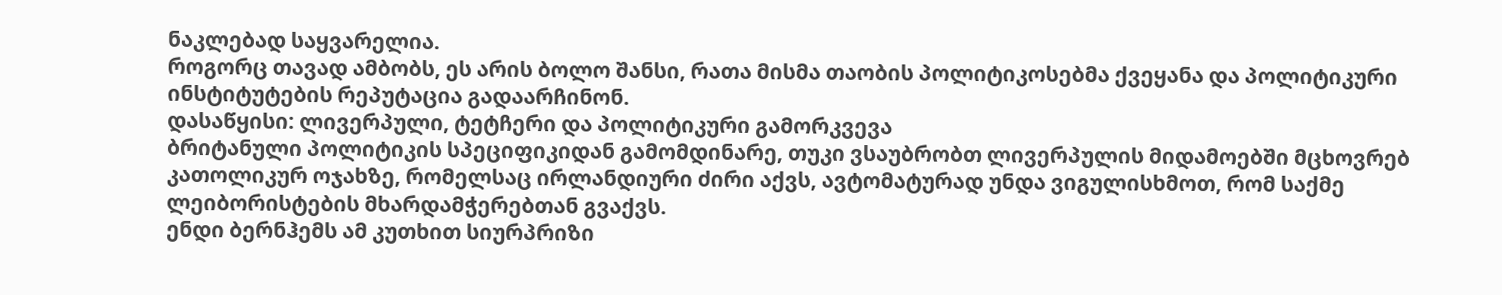ნაკლებად საყვარელია.
როგორც თავად ამბობს, ეს არის ბოლო შანსი, რათა მისმა თაობის პოლიტიკოსებმა ქვეყანა და პოლიტიკური ინსტიტუტების რეპუტაცია გადაარჩინონ.
დასაწყისი: ლივერპული, ტეტჩერი და პოლიტიკური გამორკვევა
ბრიტანული პოლიტიკის სპეციფიკიდან გამომდინარე, თუკი ვსაუბრობთ ლივერპულის მიდამოებში მცხოვრებ კათოლიკურ ოჯახზე, რომელსაც ირლანდიური ძირი აქვს, ავტომატურად უნდა ვიგულისხმოთ, რომ საქმე ლეიბორისტების მხარდამჭერებთან გვაქვს.
ენდი ბერნჰემს ამ კუთხით სიურპრიზი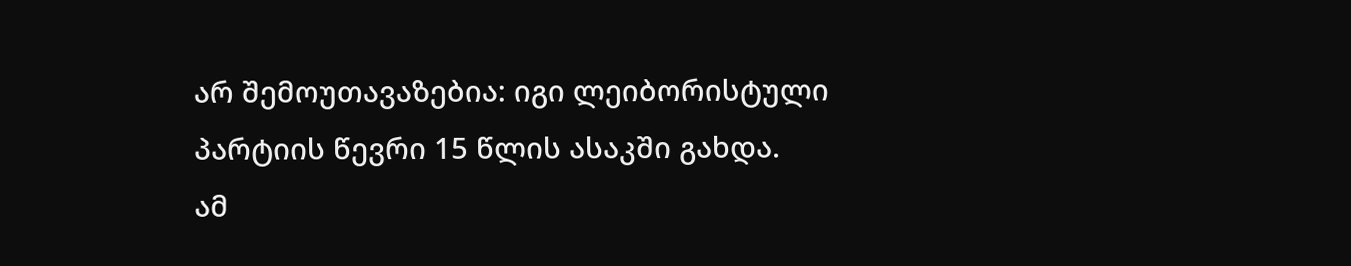არ შემოუთავაზებია: იგი ლეიბორისტული პარტიის წევრი 15 წლის ასაკში გახდა.
ამ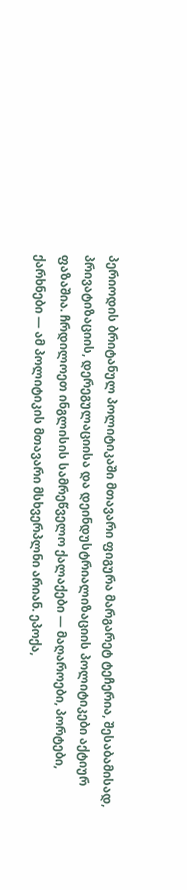პერიოდის ბრიტანულ პოლიტიკაში მთავარი ფიგურა მარგარეტ ტეჩერია, შესაბამისად, პრივატიზაციის, დერეგულაციისა და დეინდუსტრიალიზაციის პოლიტიკები აქტიურ ფაზაშია. ჩრდილოეთ ინგლისის სამრეწველო ქალაქები — მაღაროები, პორტები, ქარხნები — ამ პოლიტიკის მთავარი მსხვერპლნი არიან. ეპოქა,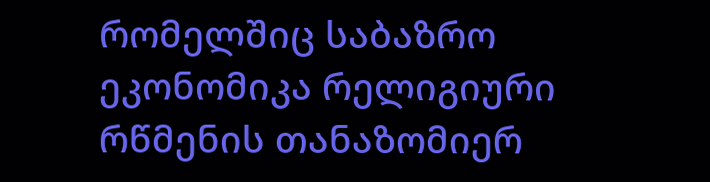რომელშიც საბაზრო ეკონომიკა რელიგიური რწმენის თანაზომიერ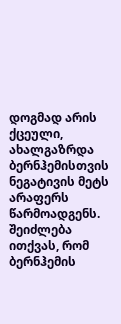დოგმად არის ქცეული, ახალგაზრდა ბერნჰემისთვის ნეგატივის მეტს არაფერს წარმოადგენს.
შეიძლება ითქვას, რომ ბერნჰემის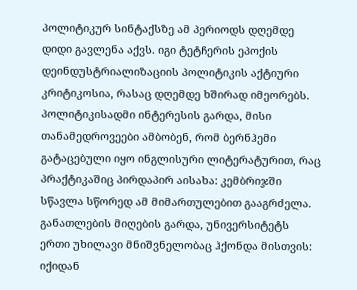პოლიტიკურ სინტაქსზე ამ პერიოდს დღემდე დიდი გავლენა აქვს. იგი ტეტჩერის ეპოქის დეინდუსტრიალიზაციის პოლიტიკის აქტიური კრიტიკოსია, რასაც დღემდე ხშირად იმეორებს.
პოლიტიკისადმი ინტერესის გარდა, მისი თანამედროვეები ამბობენ, რომ ბერნჰემი გატაცებული იყო ინგლისური ლიტერატურით, რაც პრაქტიკაშიც პირდაპირ აისახა: კემბრიჯში სწავლა სწორედ ამ მიმართულებით გააგრძელა.
განათლების მიღების გარდა, უნივერსიტეტს ერთი უხილავი მნიშვნელობაც ჰქონდა მისთვის: იქიდან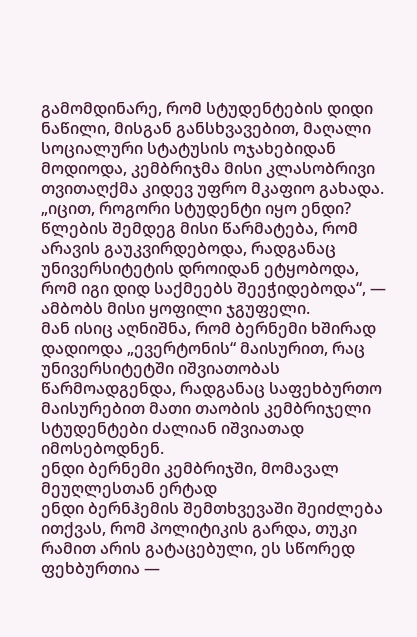გამომდინარე, რომ სტუდენტების დიდი ნაწილი, მისგან განსხვავებით, მაღალი სოციალური სტატუსის ოჯახებიდან მოდიოდა, კემბრიჯმა მისი კლასობრივი თვითაღქმა კიდევ უფრო მკაფიო გახადა.
„იცით, როგორი სტუდენტი იყო ენდი? წლების შემდეგ მისი წარმატება, რომ არავის გაუკვირდებოდა, რადგანაც უნივერსიტეტის დროიდან ეტყობოდა, რომ იგი დიდ საქმეებს შეეჭიდებოდა“, — ამბობს მისი ყოფილი ჯგუფელი.
მან ისიც აღნიშნა, რომ ბერნემი ხშირად დადიოდა „ევერტონის“ მაისურით, რაც უნივერსიტეტში იშვიათობას წარმოადგენდა, რადგანაც საფეხბურთო მაისურებით მათი თაობის კემბრიჯელი სტუდენტები ძალიან იშვიათად იმოსებოდნენ.
ენდი ბერნემი კემბრიჯში, მომავალ მეუღლესთან ერტად
ენდი ბერნჰემის შემთხვევაში შეიძლება ითქვას, რომ პოლიტიკის გარდა, თუკი რამით არის გატაცებული, ეს სწორედ ფეხბურთია —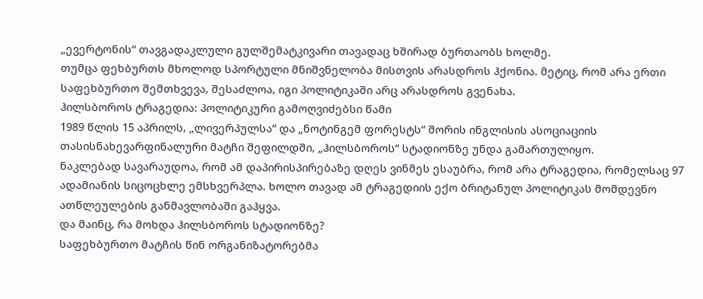„ევერტონის“ თავგადაკლული გულშემატკივარი თავადაც ხშირად ბურთაობს ხოლმე.
თუმცა ფეხბურთს მხოლოდ სპორტული მნიშვნელობა მისთვის არასდროს ჰქონია. მეტიც, რომ არა ერთი საფეხბურთო შემთხვევა, შესაძლოა, იგი პოლიტიკაში არც არასდროს გვენახა.
ჰილსბოროს ტრაგედია: პოლიტიკური გამოღვიძებსი წამი
1989 წლის 15 აპრილს, „ლივერპულსა“ და „ნოტინგემ ფორესტს“ შორის ინგლისის ასოციაციის თასისნახევარფინალური მატჩი შეფილდში, „ჰილსბოროს“ სტადიონზე უნდა გამართულიყო.
ნაკლებად სავარაუდოა, რომ ამ დაპირისპირებაზე დღეს ვინმეს ესაუბრა, რომ არა ტრაგედია, რომელსაც 97 ადამიანის სიცოცხლე ემსხვერპლა. ხოლო თავად ამ ტრაგედიის ექო ბრიტანულ პოლიტიკას მომდევნო ათწლეულების განმავლობაში გაჰყვა.
და მაინც, რა მოხდა ჰილსბოროს სტადიონზე?
საფეხბურთო მატჩის წინ ორგანიზატორებმა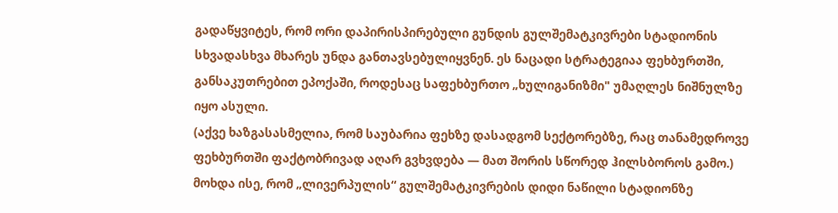გადაწყვიტეს, რომ ორი დაპირისპირებული გუნდის გულშემატკივრები სტადიონის სხვადასხვა მხარეს უნდა განთავსებულიყვნენ. ეს ნაცადი სტრატეგიაა ფეხბურთში, განსაკუთრებით ეპოქაში, როდესაც საფეხბურთო „ხულიგანიზმი" უმაღლეს ნიშნულზე იყო ასული.
(აქვე ხაზგასასმელია, რომ საუბარია ფეხზე დასადგომ სექტორებზე, რაც თანამედროვე ფეხბურთში ფაქტობრივად აღარ გვხვდება — მათ შორის სწორედ ჰილსბოროს გამო.)
მოხდა ისე, რომ „ლივერპულის“ გულშემატკივრების დიდი ნაწილი სტადიონზე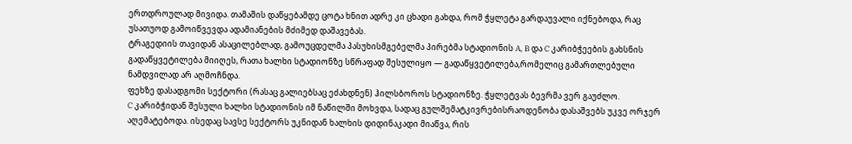ერთდროულად მივიდა. თამაშის დაწყებამდე ცოტა ხნით ადრე კი ცხადი გახდა, რომ ჭყლეტა გარდაუვალი იქნებოდა, რაც უსათუოდ გამოიწვევდა ადამიანების მძიმედ დაშავებას.
ტრაგედიის თავიდან ასაცილებლად, გამოუცდელმა პასუხისმგებელმა პირებმა სტადიონის A, B და C კარიბჭეების გახსნის გადაწყვეტილება მიიღეს, რათა ხალხი სტადიონზე სწრაფად შესულიყო — გადაწყვეტილება,რომელიც გამართლებული ნამდვილად არ აღმოჩნდა.
ფეხზე დასადგომი სექტორი (რასაც გალიებსაც ეძახდნენ) ჰილსბოროს სტადიონზე. ჭყლეტვას ბევრმა ვერ გაუძლო.
C კარიბჭიდან შესული ხალხი სტადიონის იმ ნაწილში მოხვდა, სადაც გულშემატკივრებისრაოდენობა დასაშვებს უკვე ორჯერ აღემატებოდა. ისედაც სავსე სექტორს უკნიდან ხალხის დიდინაკადი მიაწვა, რის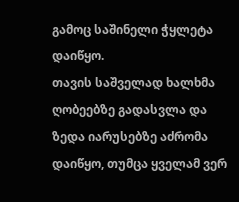გამოც საშინელი ჭყლეტა დაიწყო.
თავის საშველად ხალხმა ღობეებზე გადასვლა და ზედა იარუსებზე აძრომა დაიწყო, თუმცა ყველამ ვერ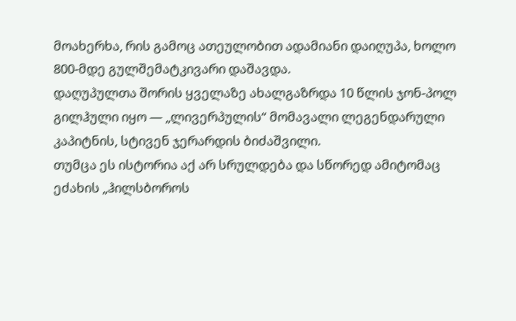მოახერხა, რის გამოც ათეულობით ადამიანი დაიღუპა, ხოლო 800-მდე გულშემატკივარი დაშავდა.
დაღუპულთა შორის ყველაზე ახალგაზრდა 10 წლის ჯონ-პოლ გილჰული იყო — „ლივერპულის“ მომავალი ლეგენდარული კაპიტნის, სტივენ ჯერარდის ბიძაშვილი.
თუმცა ეს ისტორია აქ არ სრულდება და სწორედ ამიტომაც ეძახის „ჰილსბოროს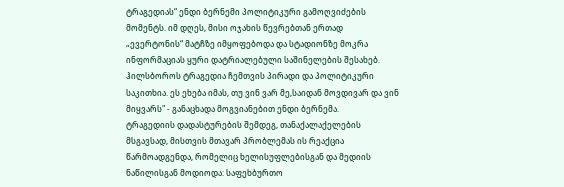ტრაგედიას“ ენდი ბერნემი პოლიტიკური გამოღვიძების მომენტს. იმ დღეს, მისი ოჯახის წევრებთან ერთად „ევერტონის“ მატჩზე იმყოფებოდა და სტადიონზე მოკრა ინფორმაციას ყური დატრიალებული საშინელების შესახებ.
ჰილსბოროს ტრაგედია ჩემთვის პირადი და პოლიტიკური საკითხია. ეს ეხება იმას, თუ ვინ ვარ მე,საიდან მოვდივარ და ვინ მიყვარს" - განაცხადა მოგვიანებით ენდი ბერნემა.
ტრაგედიის დადასტურების შემდეგ, თანაქალაქელების მსგავსად, მისთვის მთავარ პრობლემას ის რეაქცია წარმოადგენდა, რომელიც ხელისუფლებისგან და მედიის ნაწილისგან მოდიოდა: საფეხბურთო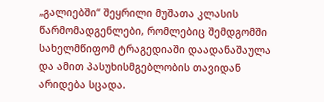„გალიებში“ შეყრილი მუშათა კლასის წარმომადგენლები, რომლებიც შემდგომში სახელმწიფომ ტრაგედიაში დაადანაშაულა და ამით პასუხისმგებლობის თავიდან არიდება სცადა.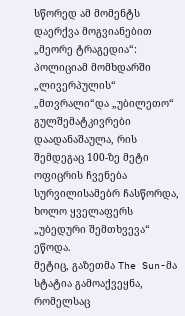სწორედ ამ მომენტს დაერქვა მოგვიანებით „მეორე ტრაგედია“: პოლიციამ მომხდარში „ლივერპულის“ „მთვრალი“და „უბილეთო“ გულშემატკივრები დაადანაშაულა, რის შემდეგაც 100-ზე მეტი ოფიცრის ჩვენება სურვილისამებრ ჩასწორდა, ხოლო ყველაფერს „უბედური შემთხვევა“ ეწოდა.
მეტიც, გაზეთმა The Sun-მა სტატია გამოაქვეყნა, რომელსაც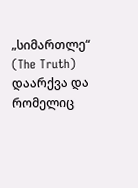„სიმართლე“ (The Truth) დაარქვა და რომელიც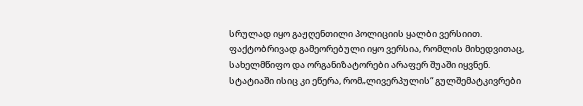სრულად იყო გაჟღენთილი პოლიციის ყალბი ვერსიით. ფაქტობრივად გამეორებული იყო ვერსია, რომლის მიხედვითაც, სახელმწიფო და ორგანიზატორები არაფერ შუაში იყვნენ.
სტატიაში ისიც კი ეწერა, რომ„ლივერპულის“ გულშემატკივრები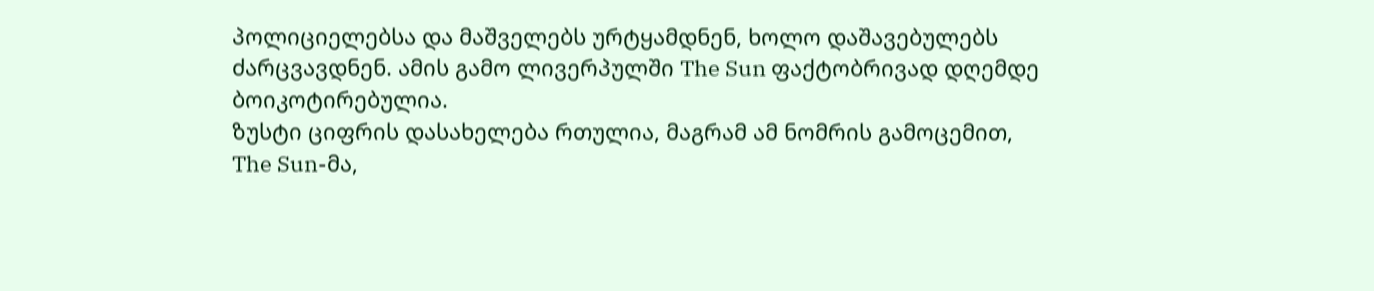პოლიციელებსა და მაშველებს ურტყამდნენ, ხოლო დაშავებულებს ძარცვავდნენ. ამის გამო ლივერპულში The Sun ფაქტობრივად დღემდე ბოიკოტირებულია.
ზუსტი ციფრის დასახელება რთულია, მაგრამ ამ ნომრის გამოცემით, The Sun-მა,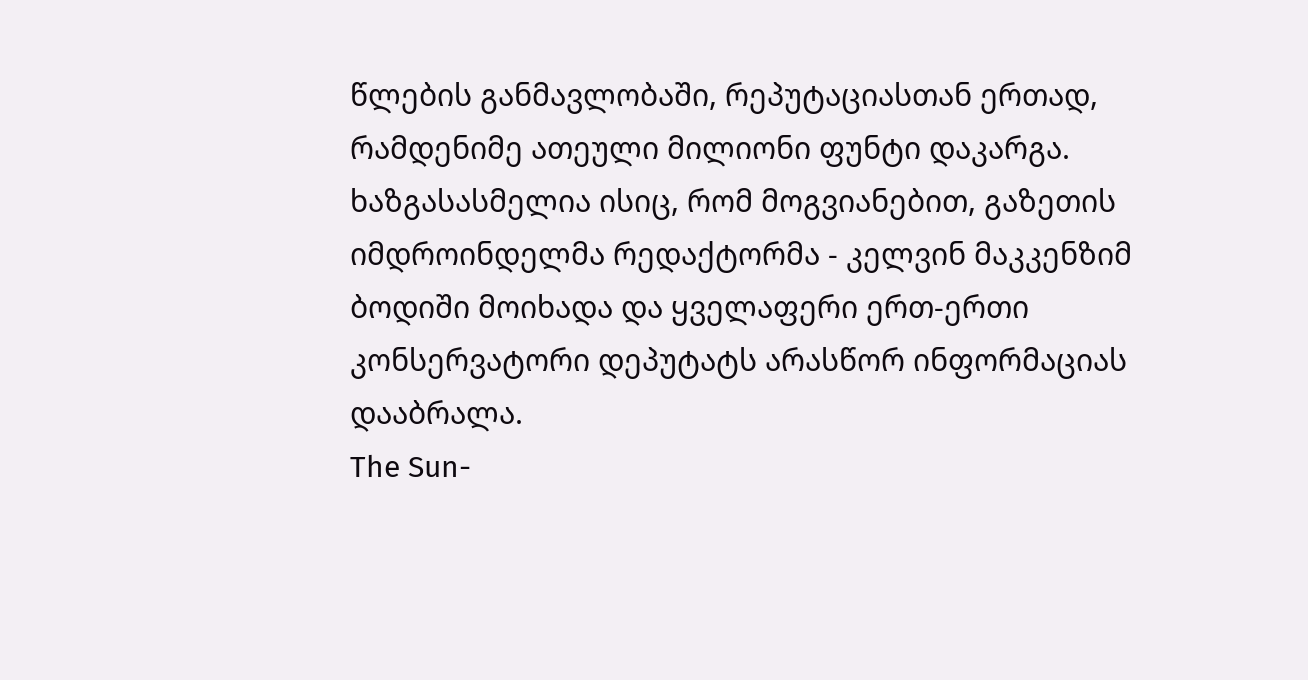წლების განმავლობაში, რეპუტაციასთან ერთად, რამდენიმე ათეული მილიონი ფუნტი დაკარგა.
ხაზგასასმელია ისიც, რომ მოგვიანებით, გაზეთის იმდროინდელმა რედაქტორმა - კელვინ მაკკენზიმ ბოდიში მოიხადა და ყველაფერი ერთ-ერთი კონსერვატორი დეპუტატს არასწორ ინფორმაციას დააბრალა.
The Sun-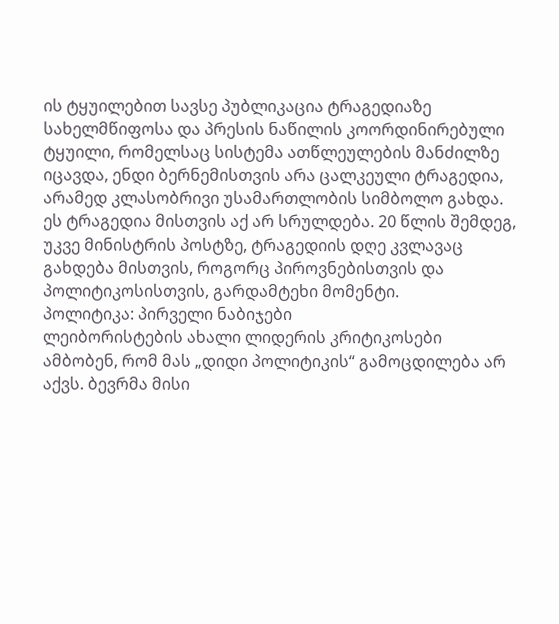ის ტყუილებით სავსე პუბლიკაცია ტრაგედიაზე
სახელმწიფოსა და პრესის ნაწილის კოორდინირებული ტყუილი, რომელსაც სისტემა ათწლეულების მანძილზე იცავდა, ენდი ბერნემისთვის არა ცალკეული ტრაგედია, არამედ კლასობრივი უსამართლობის სიმბოლო გახდა.
ეს ტრაგედია მისთვის აქ არ სრულდება. 20 წლის შემდეგ, უკვე მინისტრის პოსტზე, ტრაგედიის დღე კვლავაც გახდება მისთვის, როგორც პიროვნებისთვის და პოლიტიკოსისთვის, გარდამტეხი მომენტი.
პოლიტიკა: პირველი ნაბიჯები
ლეიბორისტების ახალი ლიდერის კრიტიკოსები ამბობენ, რომ მას „დიდი პოლიტიკის“ გამოცდილება არ აქვს. ბევრმა მისი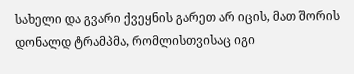სახელი და გვარი ქვეყნის გარეთ არ იცის, მათ შორის დონალდ ტრამპმა, რომლისთვისაც იგი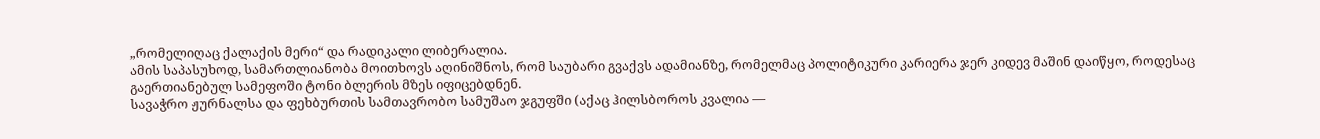„რომელიღაც ქალაქის მერი“ და რადიკალი ლიბერალია.
ამის საპასუხოდ, სამართლიანობა მოითხოვს აღინიშნოს, რომ საუბარი გვაქვს ადამიანზე, რომელმაც პოლიტიკური კარიერა ჯერ კიდევ მაშინ დაიწყო, როდესაც გაერთიანებულ სამეფოში ტონი ბლერის მზეს იფიცებდნენ.
სავაჭრო ჟურნალსა და ფეხბურთის სამთავრობო სამუშაო ჯგუფში (აქაც ჰილსბოროს კვალია —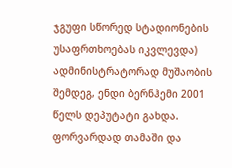ჯგუფი სწორედ სტადიონების უსაფრთხოებას იკვლევდა) ადმინისტრატორად მუშაობის შემდეგ, ენდი ბერნჰემი 2001 წელს დეპუტატი გახდა.
ფორვარდად თამაში და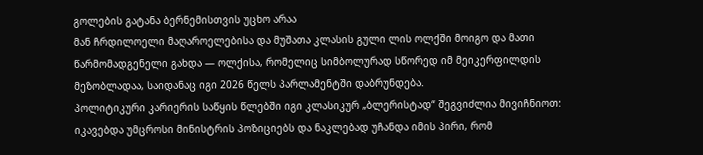გოლების გატანა ბერნემისთვის უცხო არაა
მან ჩრდილოელი მაღაროელებისა და მუშათა კლასის გული ლის ოლქში მოიგო და მათი წარმომადგენელი გახდა — ოლქისა, რომელიც სიმბოლურად სწორედ იმ მეიკერფილდის მეზობლადაა, საიდანაც იგი 2026 წელს პარლამენტში დაბრუნდება.
პოლიტიკური კარიერის საწყის წლებში იგი კლასიკურ „ბლერისტად“ შეგვიძლია მივიჩნიოთ: იკავებდა უმცროსი მინისტრის პოზიციებს და ნაკლებად უჩანდა იმის პირი, რომ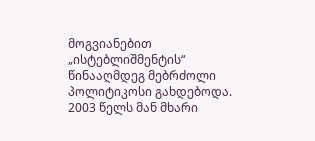მოგვიანებით „ისტებლიშმენტის“ წინააღმდეგ მებრძოლი პოლიტიკოსი გახდებოდა.
2003 წელს მან მხარი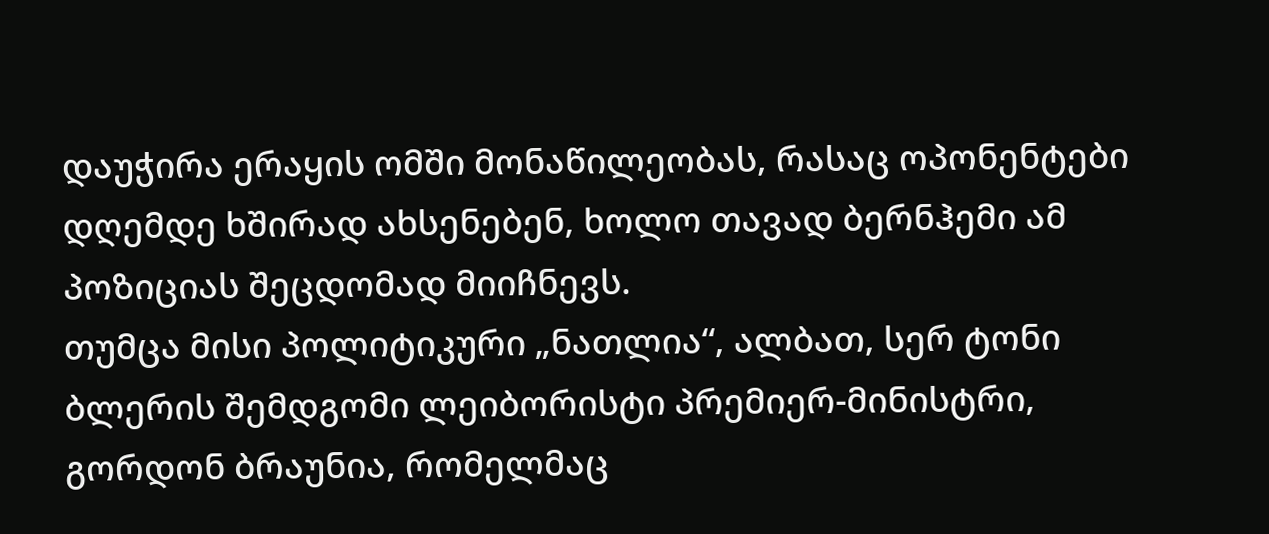დაუჭირა ერაყის ომში მონაწილეობას, რასაც ოპონენტები დღემდე ხშირად ახსენებენ, ხოლო თავად ბერნჰემი ამ პოზიციას შეცდომად მიიჩნევს.
თუმცა მისი პოლიტიკური „ნათლია“, ალბათ, სერ ტონი ბლერის შემდგომი ლეიბორისტი პრემიერ-მინისტრი, გორდონ ბრაუნია, რომელმაც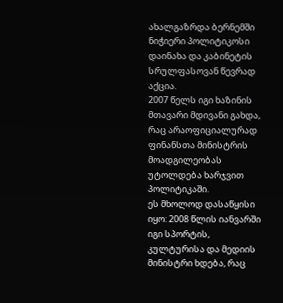ახალგაზრდა ბერნემში ნიჭიერი პოლიტიკოსი დაინახა და კაბინეტის სრულფასოვან წევრად აქცია.
2007 წელს იგი ხაზინის მთავარი მდივანი გახდა, რაც არაოფიციალურად ფინანსთა მინისტრის მოადგილეობას უტოლდება ხარჯვით პოლიტიკაში.
ეს მხოლოდ დასაწყისი იყო: 2008 წლის იანვარში იგი სპორტის, კულტურისა და მედიის მინისტრი ხდება, რაც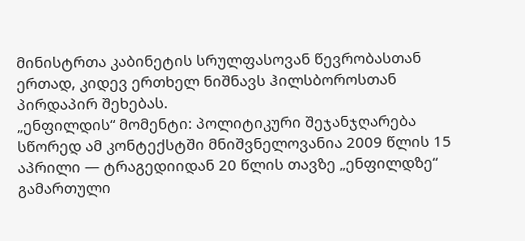მინისტრთა კაბინეტის სრულფასოვან წევრობასთან ერთად, კიდევ ერთხელ ნიშნავს ჰილსბოროსთან პირდაპირ შეხებას.
„ენფილდის“ მომენტი: პოლიტიკური შეჯანჯღარება
სწორედ ამ კონტექსტში მნიშვნელოვანია 2009 წლის 15 აპრილი — ტრაგედიიდან 20 წლის თავზე „ენფილდზე“ გამართული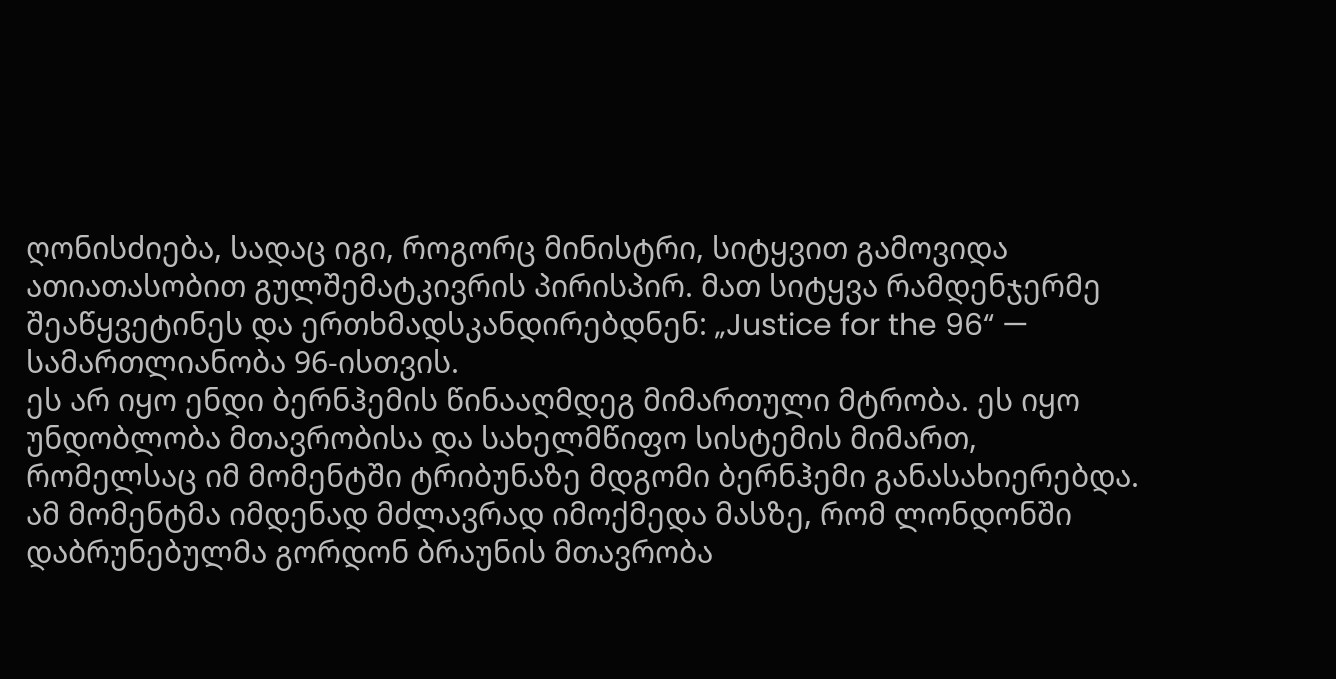ღონისძიება, სადაც იგი, როგორც მინისტრი, სიტყვით გამოვიდა ათიათასობით გულშემატკივრის პირისპირ. მათ სიტყვა რამდენჯერმე შეაწყვეტინეს და ერთხმადსკანდირებდნენ: „Justice for the 96“ — სამართლიანობა 96-ისთვის.
ეს არ იყო ენდი ბერნჰემის წინააღმდეგ მიმართული მტრობა. ეს იყო უნდობლობა მთავრობისა და სახელმწიფო სისტემის მიმართ, რომელსაც იმ მომენტში ტრიბუნაზე მდგომი ბერნჰემი განასახიერებდა.
ამ მომენტმა იმდენად მძლავრად იმოქმედა მასზე, რომ ლონდონში დაბრუნებულმა გორდონ ბრაუნის მთავრობა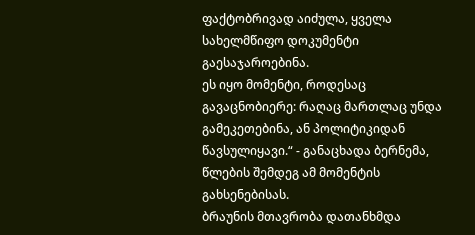ფაქტობრივად აიძულა, ყველა სახელმწიფო დოკუმენტი გაესაჯაროებინა.
ეს იყო მომენტი, როდესაც გავაცნობიერე: რაღაც მართლაც უნდა გამეკეთებინა, ან პოლიტიკიდან წავსულიყავი.“ - განაცხადა ბერნემა, წლების შემდეგ ამ მომენტის გახსენებისას.
ბრაუნის მთავრობა დათანხმდა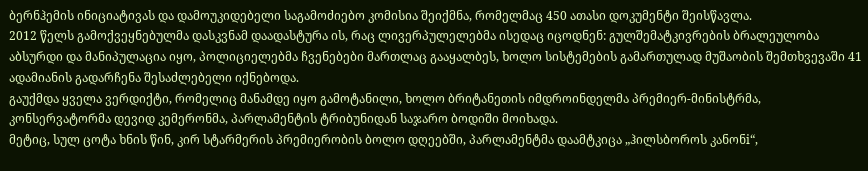ბერნჰემის ინიციატივას და დამოუკიდებელი საგამოძიებო კომისია შეიქმნა, რომელმაც 450 ათასი დოკუმენტი შეისწავლა.
2012 წელს გამოქვეყნებულმა დასკვნამ დაადასტურა ის, რაც ლივერპულელებმა ისედაც იცოდნენ: გულშემატკივრების ბრალეულობა აბსურდი და მანიპულაცია იყო, პოლიციელებმა ჩვენებები მართლაც გააყალბეს, ხოლო სისტემების გამართულად მუშაობის შემთხვევაში 41 ადამიანის გადარჩენა შესაძლებელი იქნებოდა.
გაუქმდა ყველა ვერდიქტი, რომელიც მანამდე იყო გამოტანილი, ხოლო ბრიტანეთის იმდროინდელმა პრემიერ-მინისტრმა, კონსერვატორმა დევიდ კემერონმა, პარლამენტის ტრიბუნიდან საჯარო ბოდიში მოიხადა.
მეტიც, სულ ცოტა ხნის წინ, კირ სტარმერის პრემიერობის ბოლო დღეებში, პარლამენტმა დაამტკიცა „ჰილსბოროს კანონi“,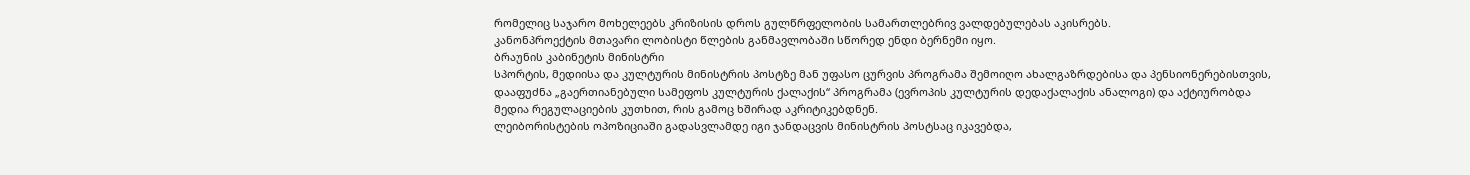რომელიც საჯარო მოხელეებს კრიზისის დროს გულწრფელობის სამართლებრივ ვალდებულებას აკისრებს.
კანონპროექტის მთავარი ლობისტი წლების განმავლობაში სწორედ ენდი ბერნემი იყო.
ბრაუნის კაბინეტის მინისტრი
სპორტის, მედიისა და კულტურის მინისტრის პოსტზე მან უფასო ცურვის პროგრამა შემოიღო ახალგაზრდებისა და პენსიონერებისთვის, დააფუძნა „გაერთიანებული სამეფოს კულტურის ქალაქის“ პროგრამა (ევროპის კულტურის დედაქალაქის ანალოგი) და აქტიურობდა მედია რეგულაციების კუთხით, რის გამოც ხშირად აკრიტიკებდნენ.
ლეიბორისტების ოპოზიციაში გადასვლამდე იგი ჯანდაცვის მინისტრის პოსტსაც იკავებდა,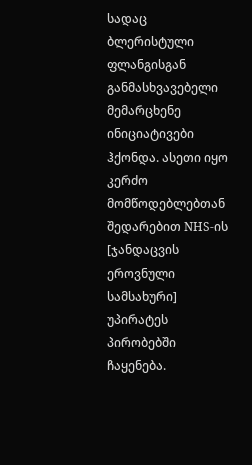სადაც ბლერისტული ფლანგისგან განმასხვავებელი მემარცხენე ინიციატივები ჰქონდა. ასეთი იყო კერძო მომწოდებლებთან შედარებით NHS-ის [ჯანდაცვის ეროვნული სამსახური] უპირატეს პირობებში ჩაყენება.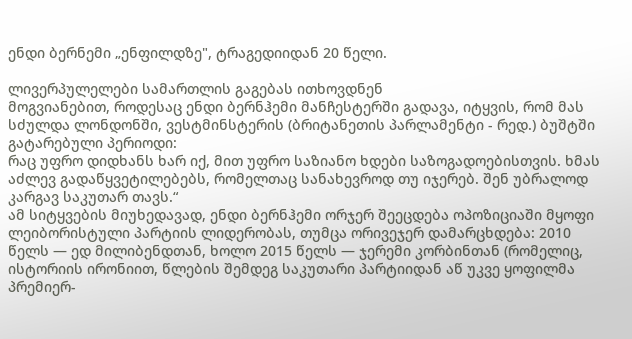ენდი ბერნემი „ენფილდზე", ტრაგედიიდან 20 წელი.

ლივერპულელები სამართლის გაგებას ითხოვდნენ
მოგვიანებით, როდესაც ენდი ბერნჰემი მანჩესტერში გადავა, იტყვის, რომ მას სძულდა ლონდონში, ვესტმინსტერის (ბრიტანეთის პარლამენტი - რედ.) ბუშტში გატარებული პერიოდი:
რაც უფრო დიდხანს ხარ იქ, მით უფრო საზიანო ხდები საზოგადოებისთვის. ხმას აძლევ გადაწყვეტილებებს, რომელთაც სანახევროდ თუ იჯერებ. შენ უბრალოდ კარგავ საკუთარ თავს.“
ამ სიტყვების მიუხედავად, ენდი ბერნჰემი ორჯერ შეეცდება ოპოზიციაში მყოფი ლეიბორისტული პარტიის ლიდერობას, თუმცა ორივეჯერ დამარცხდება: 2010 წელს — ედ მილიბენდთან, ხოლო 2015 წელს — ჯერემი კორბინთან (რომელიც, ისტორიის ირონიით, წლების შემდეგ საკუთარი პარტიიდან აწ უკვე ყოფილმა პრემიერ-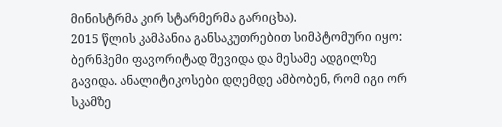მინისტრმა კირ სტარმერმა გარიცხა).
2015 წლის კამპანია განსაკუთრებით სიმპტომური იყო: ბერნჰემი ფავორიტად შევიდა და მესამე ადგილზე გავიდა. ანალიტიკოსები დღემდე ამბობენ, რომ იგი ორ სკამზე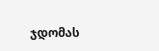ჯდომას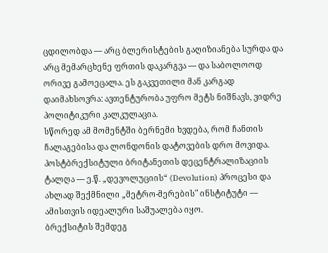ცდილობდა — არც ბლერისტების გაღიზიანება სურდა და არც მემარცხენე ფრთის დაკარგვა — და საბოლოოდ ორივე გამოეცალა. ეს გაკვეთილი მან კარგად დაიმახსოვრა: ავთენტურობა უფრო მეტს ნიშნავს, ვიდრე პოლიტიკური კალკულაცია.
სწორედ ამ მომენტში ბერნემი ხვდება, რომ ჩანთის ჩალაგებისა და ლონდონის დატოვების დრო მოვიდა. პოსტბრექსიტული ბრიტანეთის დეცენტრალიზაციის ტალღა — ე.წ. „დევოლუციის“ (Devolution) პროცესი და ახლად შექმნილი „მეტრო-მერების" ინსტიტუტი — ამისთვის იდეალური საშუალება იყო.
ბრექსიტის შემდეგ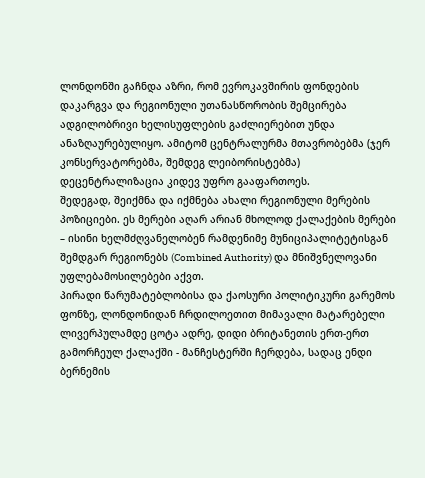ლონდონში გაჩნდა აზრი, რომ ევროკავშირის ფონდების დაკარგვა და რეგიონული უთანასწორობის შემცირება ადგილობრივი ხელისუფლების გაძლიერებით უნდა ანაზღაურებულიყო. ამიტომ ცენტრალურმა მთავრობებმა (ჯერ კონსერვატორებმა, შემდეგ ლეიბორისტებმა) დეცენტრალიზაცია კიდევ უფრო გააფართოეს.
შედეგად, შეიქმნა და იქმნება ახალი რეგიონული მერების პოზიციები. ეს მერები აღარ არიან მხოლოდ ქალაქების მერები – ისინი ხელმძღვანელობენ რამდენიმე მუნიციპალიტეტისგან შემდგარ რეგიონებს (Combined Authority) და მნიშვნელოვანი უფლებამოსილებები აქვთ.
პირადი წარუმატებლობისა და ქაოსური პოლიტიკური გარემოს ფონზე, ლონდონიდან ჩრდილოეთით მიმავალი მატარებელი ლივერპულამდე ცოტა ადრე, დიდი ბრიტანეთის ერთ-ერთ გამორჩეულ ქალაქში - მანჩესტერში ჩერდება, სადაც ენდი ბერნემის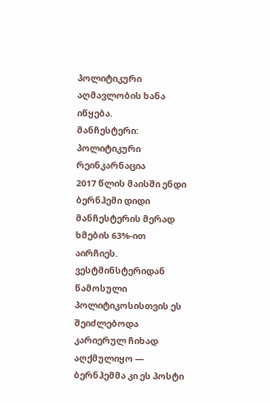პოლიტიკური აღმავლობის ხანა იწყება.
მანჩესტერი: პოლიტიკური რეინკარნაცია
2017 წლის მაისში ენდი ბერნჰემი დიდი მანჩესტერის მერად ხმების 63%-ით აირჩიეს. ვესტმინსტერიდან წამოსული პოლიტიკოსისთვის ეს შეიძლებოდა კარიერულ ჩიხად აღქმულიყო — ბერნჰემმა კი ეს პოსტი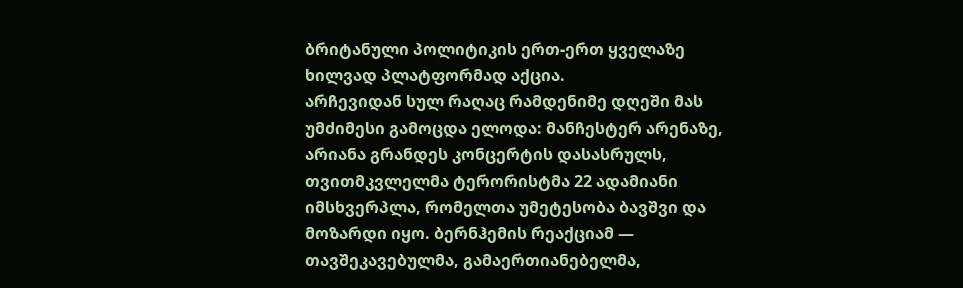ბრიტანული პოლიტიკის ერთ-ერთ ყველაზე ხილვად პლატფორმად აქცია.
არჩევიდან სულ რაღაც რამდენიმე დღეში მას უმძიმესი გამოცდა ელოდა: მანჩესტერ არენაზე, არიანა გრანდეს კონცერტის დასასრულს, თვითმკვლელმა ტერორისტმა 22 ადამიანი იმსხვერპლა, რომელთა უმეტესობა ბავშვი და მოზარდი იყო. ბერნჰემის რეაქციამ — თავშეკავებულმა, გამაერთიანებელმა,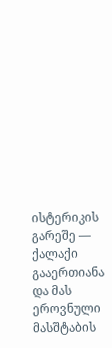ისტერიკის გარეშე — ქალაქი გააერთიანა და მას ეროვნული მასშტაბის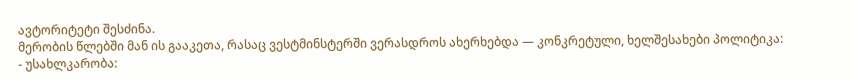ავტორიტეტი შესძინა.
მერობის წლებში მან ის გააკეთა, რასაც ვესტმინსტერში ვერასდროს ახერხებდა — კონკრეტული, ხელშესახები პოლიტიკა:
- უსახლკარობა: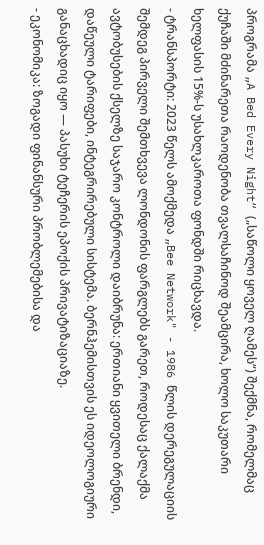პროგრამა „A Bed Every Night“ („საწოლი ყოველ ღამეს“) შექმნა, რომელმაც ქუჩაში მძინარეთა რაოდენობა თვალსაჩინოდ შეამცირა, ხოლო საკუთარი ხელფასის 15%-ს უსახლკაროთა ფონდში რიცხავდა.
- ტრანსპორტი: 2023 წელს ამოქმედა „Bee Network" - 1986 წლის დერეგულაციის შემდეგ პირველი შემთხვევა ლონდონის ფარგლებს გარეთ, როდესაც ქალაქმა ავტობუსების ქსელზე საჯარო კონტროლი დაიბრუნა: ერთიანი ყვითელი ბრენდი, დაწეული ტარიფები, ინტეგრირებული სისტემა. ბერნჰემისთვის ეს იდეოლოგიური განაცხადიც იყო — პასუხი ტეჩერის ეპოქის პრივატიზაციაზე.
- ეკონომიკა: ზოგადი ფინანსური პრობლემებისა და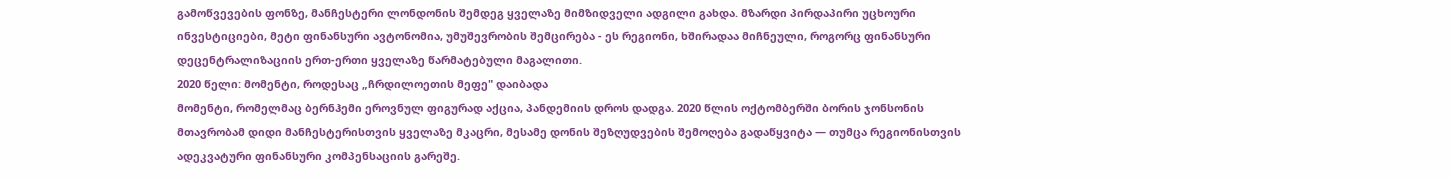გამოწვევების ფონზე, მანჩესტერი ლონდონის შემდეგ ყველაზე მიმზიდველი ადგილი გახდა. მზარდი პირდაპირი უცხოური ინვესტიციები, მეტი ფინანსური ავტონომია, უმუშევრობის შემცირება - ეს რეგიონი, ხშირადაა მიჩნეული, როგორც ფინანსური დეცენტრალიზაციის ერთ-ერთი ყველაზე წარმატებული მაგალითი.
2020 წელი: მომენტი, როდესაც „ჩრდილოეთის მეფე" დაიბადა
მომენტი, რომელმაც ბერნჰემი ეროვნულ ფიგურად აქცია, პანდემიის დროს დადგა. 2020 წლის ოქტომბერში ბორის ჯონსონის მთავრობამ დიდი მანჩესტერისთვის ყველაზე მკაცრი, მესამე დონის შეზღუდვების შემოღება გადაწყვიტა — თუმცა რეგიონისთვის ადეკვატური ფინანსური კომპენსაციის გარეშე.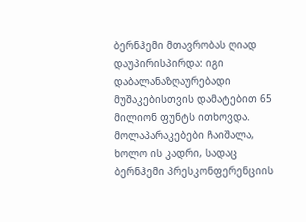ბერნჰემი მთავრობას ღიად დაუპირისპირდა: იგი დაბალანაზღაურებადი მუშაკებისთვის დამატებით 65 მილიონ ფუნტს ითხოვდა. მოლაპარაკებები ჩაიშალა, ხოლო ის კადრი, სადაც ბერნჰემი პრესკონფერენციის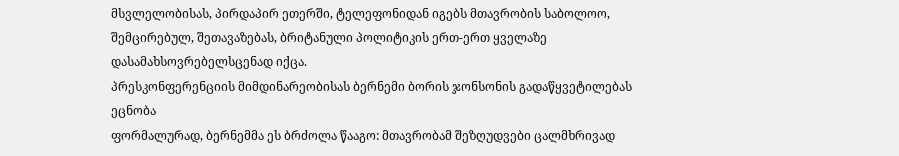მსვლელობისას, პირდაპირ ეთერში, ტელეფონიდან იგებს მთავრობის საბოლოო, შემცირებულ, შეთავაზებას, ბრიტანული პოლიტიკის ერთ-ერთ ყველაზე დასამახსოვრებელსცენად იქცა.
პრესკონფერენციის მიმდინარეობისას ბერნემი ბორის ჯონსონის გადაწყვეტილებას ეცნობა
ფორმალურად, ბერნემმა ეს ბრძოლა წააგო: მთავრობამ შეზღუდვები ცალმხრივად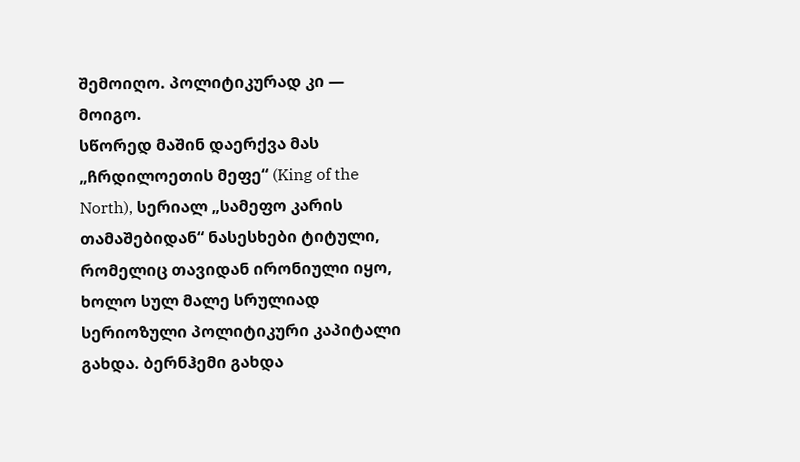შემოიღო. პოლიტიკურად კი — მოიგო.
სწორედ მაშინ დაერქვა მას „ჩრდილოეთის მეფე“ (King of the North), სერიალ „სამეფო კარის თამაშებიდან“ ნასესხები ტიტული, რომელიც თავიდან ირონიული იყო, ხოლო სულ მალე სრულიად სერიოზული პოლიტიკური კაპიტალი გახდა. ბერნჰემი გახდა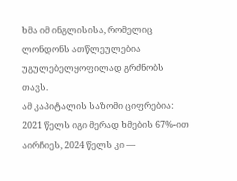ხმა იმ ინგლისისა, რომელიც ლონდონს ათწლეულებია უგულებელყოფილად გრძნობს თავს.
ამ კაპიტალის საზომი ციფრებია: 2021 წელს იგი მერად ხმების 67%-ით აირჩიეს, 2024 წელს კი —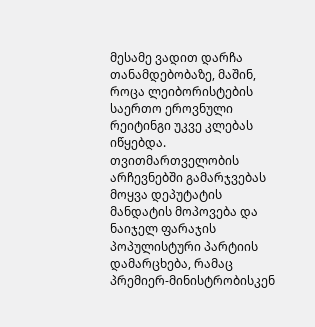მესამე ვადით დარჩა თანამდებობაზე, მაშინ, როცა ლეიბორისტების საერთო ეროვნული რეიტინგი უკვე კლებას იწყებდა. თვითმართველობის არჩევნებში გამარჯვებას მოყვა დეპუტატის მანდატის მოპოვება და ნაიჯელ ფარაჯის პოპულისტური პარტიის დამარცხება, რამაც პრემიერ-მინისტრობისკენ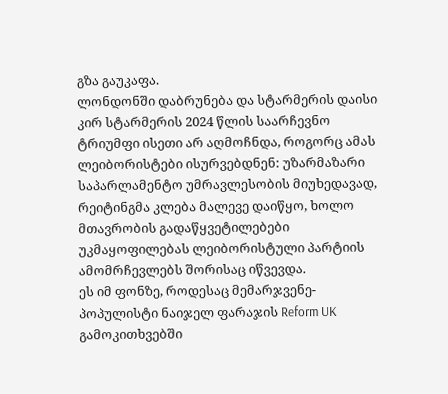გზა გაუკაფა.
ლონდონში დაბრუნება და სტარმერის დაისი
კირ სტარმერის 2024 წლის საარჩევნო ტრიუმფი ისეთი არ აღმოჩნდა, როგორც ამას ლეიბორისტები ისურვებდნენ: უზარმაზარი საპარლამენტო უმრავლესობის მიუხედავად, რეიტინგმა კლება მალევე დაიწყო, ხოლო მთავრობის გადაწყვეტილებები უკმაყოფილებას ლეიბორისტული პარტიის ამომრჩევლებს შორისაც იწვევდა.
ეს იმ ფონზე, როდესაც მემარჯვენე-პოპულისტი ნაიჯელ ფარაჯის Reform UK გამოკითხვებში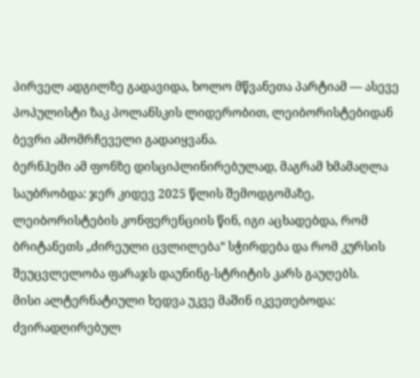პირველ ადგილზე გადავიდა, ხოლო მწვანეთა პარტიამ — ასევე პოპულისტი ზაკ პოლანსკის ლიდერობით, ლეიბორისტებიდან ბევრი ამომრჩეველი გადაიყვანა.
ბერნჰემი ამ ფონზე დისციპლინირებულად, მაგრამ ხმამაღლა საუბრობდა: ჯერ კიდევ 2025 წლის შემოდგომაზე, ლეიბორისტების კონფერენციის წინ, იგი აცხადებდა, რომ ბრიტანეთს „ძირეული ცვლილება“ სჭირდება და რომ კურსის შეუცვლელობა ფარაჯს დაუნინგ-სტრიტის კარს გაუღებს.
მისი ალტერნატიული ხედვა უკვე მაშინ იკვეთებოდა: ძვირადღირებულ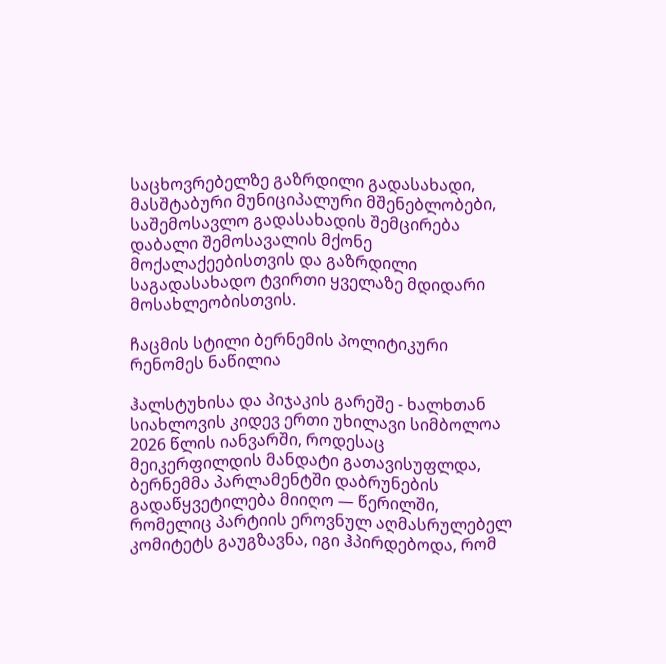საცხოვრებელზე გაზრდილი გადასახადი, მასშტაბური მუნიციპალური მშენებლობები, საშემოსავლო გადასახადის შემცირება დაბალი შემოსავალის მქონე მოქალაქეებისთვის და გაზრდილი საგადასახადო ტვირთი ყველაზე მდიდარი მოსახლეობისთვის.

ჩაცმის სტილი ბერნემის პოლიტიკური რენომეს ნაწილია

ჰალსტუხისა და პიჯაკის გარეშე - ხალხთან სიახლოვის კიდევ ერთი უხილავი სიმბოლოა
2026 წლის იანვარში, როდესაც მეიკერფილდის მანდატი გათავისუფლდა, ბერნემმა პარლამენტში დაბრუნების გადაწყვეტილება მიიღო — წერილში, რომელიც პარტიის ეროვნულ აღმასრულებელ კომიტეტს გაუგზავნა, იგი ჰპირდებოდა, რომ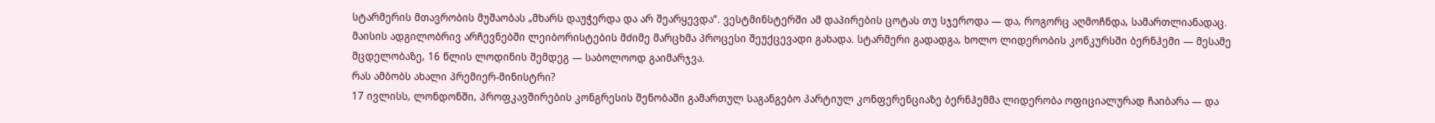სტარმერის მთავრობის მუშაობას „მხარს დაუჭერდა და არ შეარყევდა“. ვესტმინსტერში ამ დაპირების ცოტას თუ სჯეროდა — და, როგორც აღმოჩნდა, სამართლიანადაც.
მაისის ადგილობრივ არჩევნებში ლეიბორისტების მძიმე მარცხმა პროცესი შეუქცევადი გახადა. სტარმერი გადადგა, ხოლო ლიდერობის კონკურსში ბერნჰემი — მესამე მცდელობაზე, 16 წლის ლოდინის შემდეგ — საბოლოოდ გაიმარჯვა.
რას ამბობს ახალი პრემიერ-მინისტრი?
17 ივლისს, ლონდონში, პროფკავშირების კონგრესის შენობაში გამართულ საგანგებო პარტიულ კონფერენციაზე ბერნჰემმა ლიდერობა ოფიციალურად ჩაიბარა — და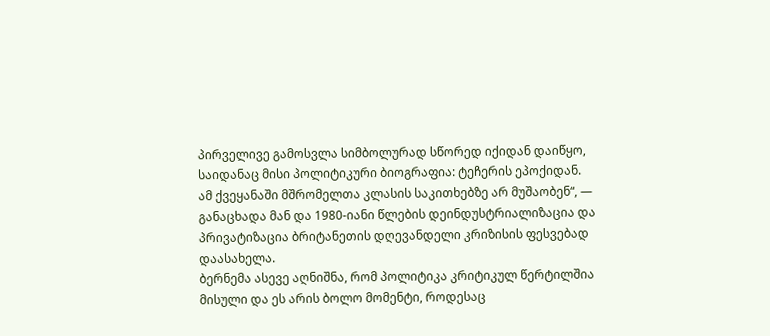პირველივე გამოსვლა სიმბოლურად სწორედ იქიდან დაიწყო, საიდანაც მისი პოლიტიკური ბიოგრაფია: ტეჩერის ეპოქიდან.
ამ ქვეყანაში მშრომელთა კლასის საკითხებზე არ მუშაობენ“, — განაცხადა მან და 1980-იანი წლების დეინდუსტრიალიზაცია და პრივატიზაცია ბრიტანეთის დღევანდელი კრიზისის ფესვებად დაასახელა.
ბერნემა ასევე აღნიშნა, რომ პოლიტიკა კრიტიკულ წერტილშია მისული და ეს არის ბოლო მომენტი, როდესაც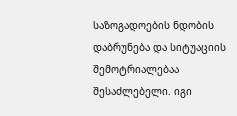საზოგადოების ნდობის დაბრუნება და სიტუაციის შემოტრიალებაა შესაძლებელი. იგი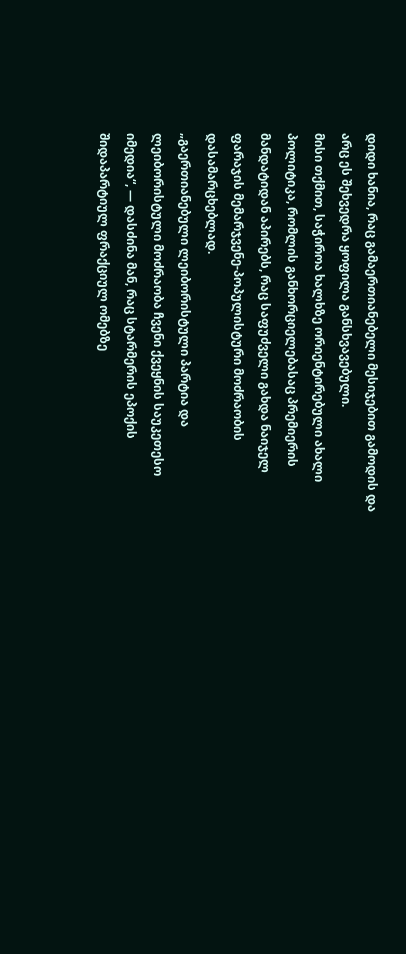დიდი ხანია, რაც გამაერთიანებელი მესიჯებით გამოდის და არც ეს შეხვედრა ყოფილა განსხვავებული.
მისი თქმით, საჭიროა ხალხზე ორიენტირებული ახალი პოლიტიკა, რომლის განხორციელებასაც პრემიერის მანდატიდან აპირებს, რაც საფუძველი გახდა ნაიჯელ ფარაჯის მემარჯვენე-პოპულისტური მოძრაობის დასამარცხებლად.
„გაერთიანებული ლეიბორისტული პარტია და ლეიბორისტული მოძრაობა ჩვენი ქვეყნის საუკეთესო იმედია“, — დასძინა მან, რაც სტარმერის ეპოქის შიდაპარტიულ ფრაქციულ ომებზე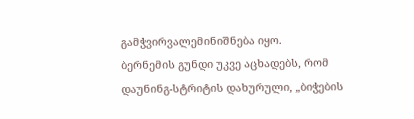გამჭვირვალემინიშნება იყო.
ბერნემის გუნდი უკვე აცხადებს, რომ დაუნინგ-სტრიტის დახურული, „ბიჭების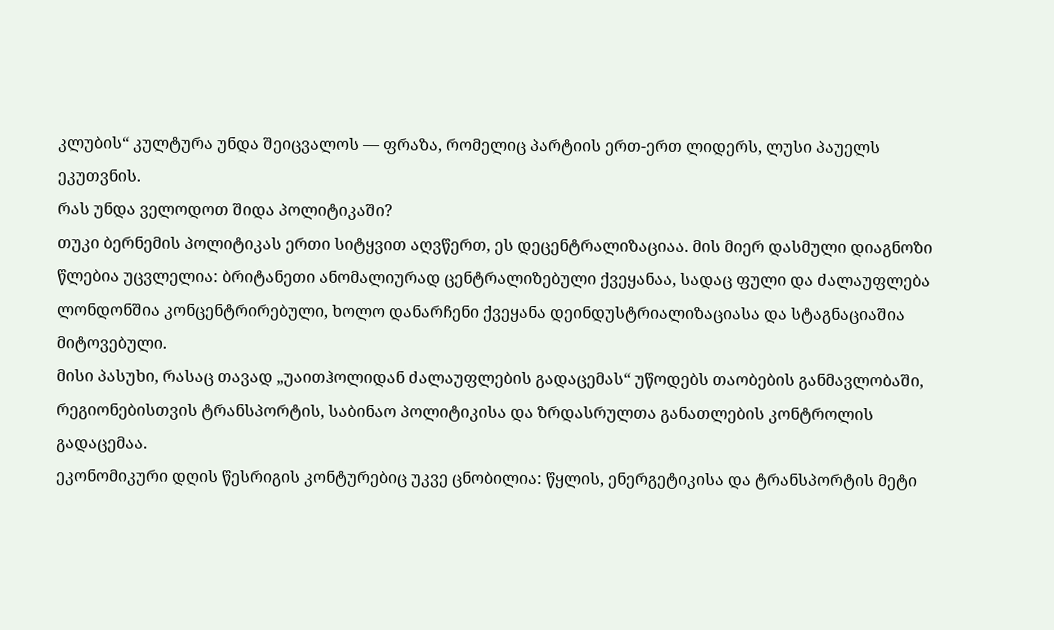კლუბის“ კულტურა უნდა შეიცვალოს — ფრაზა, რომელიც პარტიის ერთ-ერთ ლიდერს, ლუსი პაუელს ეკუთვნის.
რას უნდა ველოდოთ შიდა პოლიტიკაში?
თუკი ბერნემის პოლიტიკას ერთი სიტყვით აღვწერთ, ეს დეცენტრალიზაციაა. მის მიერ დასმული დიაგნოზი წლებია უცვლელია: ბრიტანეთი ანომალიურად ცენტრალიზებული ქვეყანაა, სადაც ფული და ძალაუფლება ლონდონშია კონცენტრირებული, ხოლო დანარჩენი ქვეყანა დეინდუსტრიალიზაციასა და სტაგნაციაშია მიტოვებული.
მისი პასუხი, რასაც თავად „უაითჰოლიდან ძალაუფლების გადაცემას“ უწოდებს თაობების განმავლობაში, რეგიონებისთვის ტრანსპორტის, საბინაო პოლიტიკისა და ზრდასრულთა განათლების კონტროლის გადაცემაა.
ეკონომიკური დღის წესრიგის კონტურებიც უკვე ცნობილია: წყლის, ენერგეტიკისა და ტრანსპორტის მეტი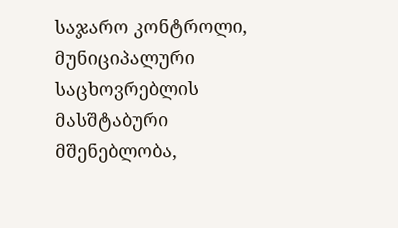საჯარო კონტროლი, მუნიციპალური საცხოვრებლის მასშტაბური მშენებლობა,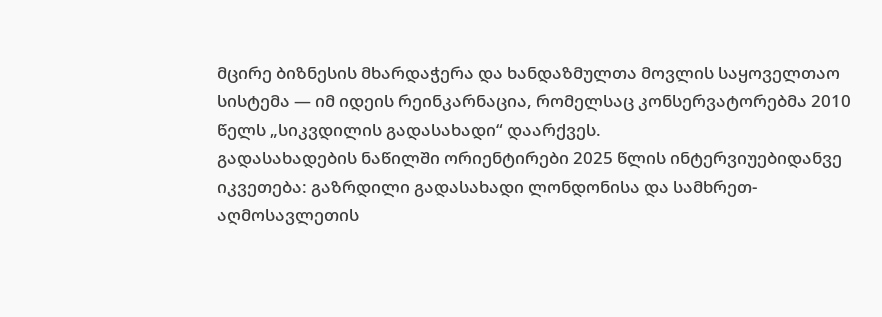მცირე ბიზნესის მხარდაჭერა და ხანდაზმულთა მოვლის საყოველთაო სისტემა — იმ იდეის რეინკარნაცია, რომელსაც კონსერვატორებმა 2010 წელს „სიკვდილის გადასახადი“ დაარქვეს.
გადასახადების ნაწილში ორიენტირები 2025 წლის ინტერვიუებიდანვე იკვეთება: გაზრდილი გადასახადი ლონდონისა და სამხრეთ-აღმოსავლეთის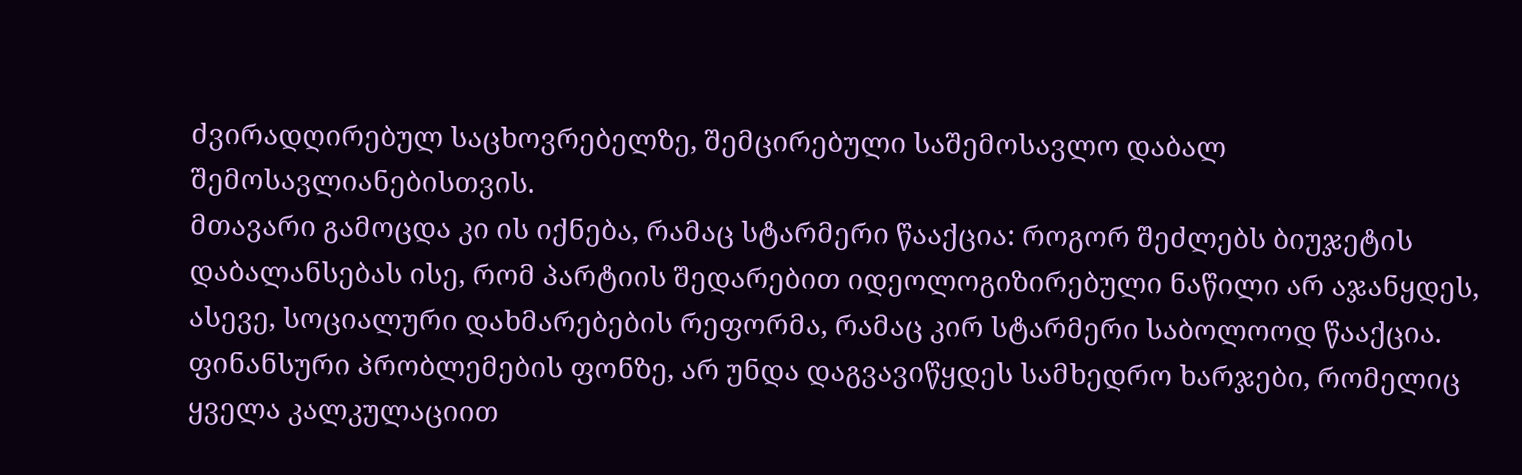ძვირადღირებულ საცხოვრებელზე, შემცირებული საშემოსავლო დაბალ შემოსავლიანებისთვის.
მთავარი გამოცდა კი ის იქნება, რამაც სტარმერი წააქცია: როგორ შეძლებს ბიუჯეტის დაბალანსებას ისე, რომ პარტიის შედარებით იდეოლოგიზირებული ნაწილი არ აჯანყდეს, ასევე, სოციალური დახმარებების რეფორმა, რამაც კირ სტარმერი საბოლოოდ წააქცია. ფინანსური პრობლემების ფონზე, არ უნდა დაგვავიწყდეს სამხედრო ხარჯები, რომელიც ყველა კალკულაციით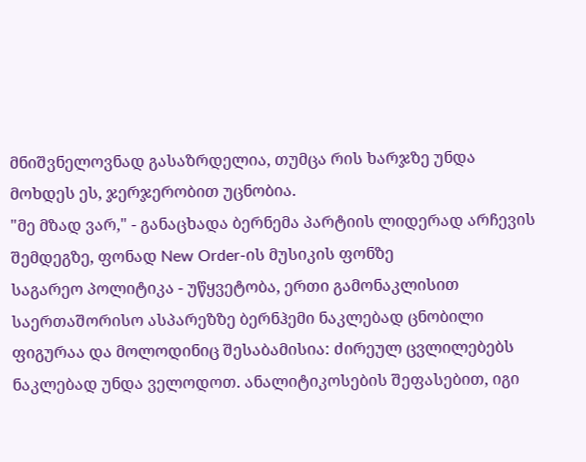მნიშვნელოვნად გასაზრდელია, თუმცა რის ხარჯზე უნდა მოხდეს ეს, ჯერჯერობით უცნობია.
"მე მზად ვარ," - განაცხადა ბერნემა პარტიის ლიდერად არჩევის შემდეგზე, ფონად New Order-ის მუსიკის ფონზე
საგარეო პოლიტიკა - უწყვეტობა, ერთი გამონაკლისით
საერთაშორისო ასპარეზზე ბერნჰემი ნაკლებად ცნობილი ფიგურაა და მოლოდინიც შესაბამისია: ძირეულ ცვლილებებს ნაკლებად უნდა ველოდოთ. ანალიტიკოსების შეფასებით, იგი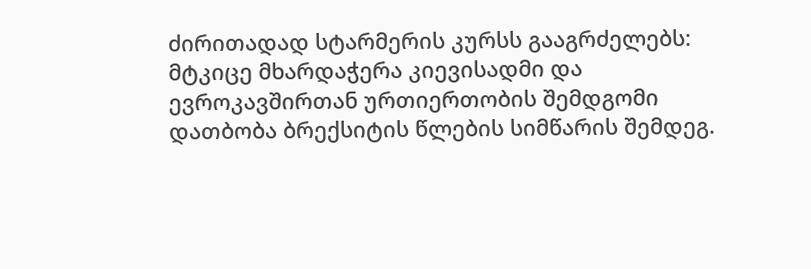ძირითადად სტარმერის კურსს გააგრძელებს: მტკიცე მხარდაჭერა კიევისადმი და ევროკავშირთან ურთიერთობის შემდგომი დათბობა ბრექსიტის წლების სიმწარის შემდეგ.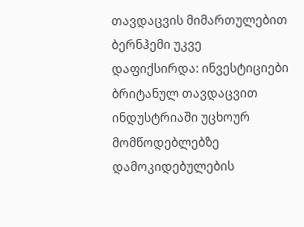თავდაცვის მიმართულებით ბერნჰემი უკვე დაფიქსირდა: ინვესტიციები ბრიტანულ თავდაცვით ინდუსტრიაში უცხოურ მომწოდებლებზე დამოკიდებულების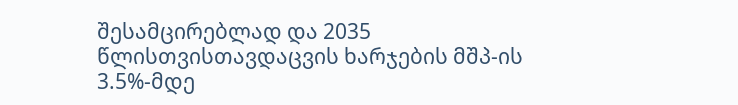შესამცირებლად და 2035 წლისთვისთავდაცვის ხარჯების მშპ-ის 3.5%-მდე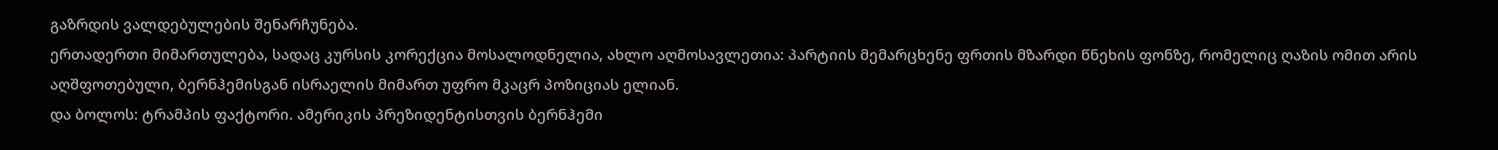გაზრდის ვალდებულების შენარჩუნება.
ერთადერთი მიმართულება, სადაც კურსის კორექცია მოსალოდნელია, ახლო აღმოსავლეთია: პარტიის მემარცხენე ფრთის მზარდი წნეხის ფონზე, რომელიც ღაზის ომით არის აღშფოთებული, ბერნჰემისგან ისრაელის მიმართ უფრო მკაცრ პოზიციას ელიან.
და ბოლოს: ტრამპის ფაქტორი. ამერიკის პრეზიდენტისთვის ბერნჰემი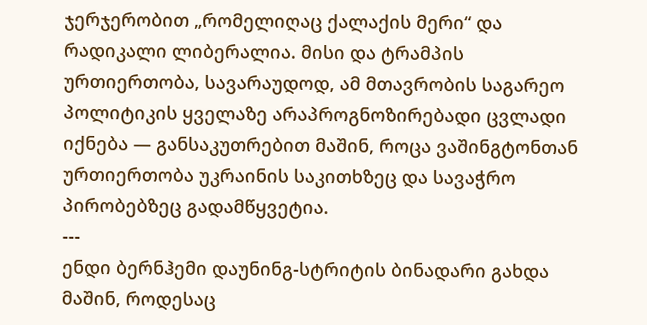ჯერჯერობით „რომელიღაც ქალაქის მერი“ და რადიკალი ლიბერალია. მისი და ტრამპის ურთიერთობა, სავარაუდოდ, ამ მთავრობის საგარეო პოლიტიკის ყველაზე არაპროგნოზირებადი ცვლადი იქნება — განსაკუთრებით მაშინ, როცა ვაშინგტონთან ურთიერთობა უკრაინის საკითხზეც და სავაჭრო პირობებზეც გადამწყვეტია.
---
ენდი ბერნჰემი დაუნინგ-სტრიტის ბინადარი გახდა მაშინ, როდესაც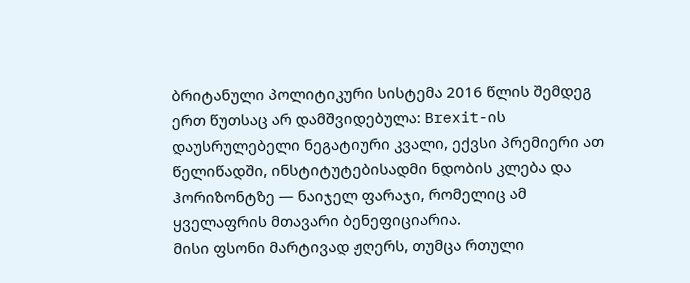ბრიტანული პოლიტიკური სისტემა 2016 წლის შემდეგ ერთ წუთსაც არ დამშვიდებულა: Brexit-ის დაუსრულებელი ნეგატიური კვალი, ექვსი პრემიერი ათ წელიწადში, ინსტიტუტებისადმი ნდობის კლება და ჰორიზონტზე — ნაიჯელ ფარაჯი, რომელიც ამ ყველაფრის მთავარი ბენეფიციარია.
მისი ფსონი მარტივად ჟღერს, თუმცა რთული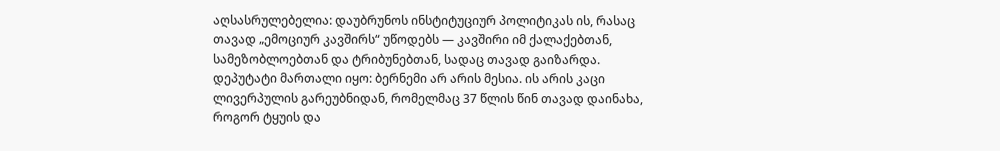აღსასრულებელია: დაუბრუნოს ინსტიტუციურ პოლიტიკას ის, რასაც თავად „ემოციურ კავშირს“ უწოდებს — კავშირი იმ ქალაქებთან, სამეზობლოებთან და ტრიბუნებთან, სადაც თავად გაიზარდა.
დეპუტატი მართალი იყო: ბერნემი არ არის მესია. ის არის კაცი ლივერპულის გარეუბნიდან, რომელმაც 37 წლის წინ თავად დაინახა, როგორ ტყუის და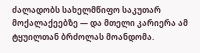ძალადობს სახელმწიფო საკუთარ მოქალაქეებზე — და მთელი კარიერა ამ ტყუილთან ბრძოლას მოანდომა.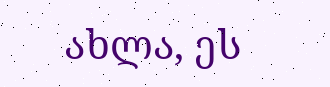ახლა, ეს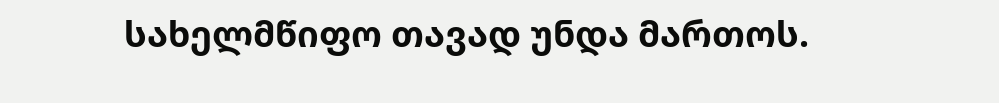სახელმწიფო თავად უნდა მართოს.